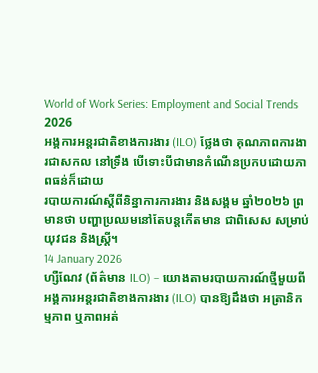World of Work Series: Employment and Social Trends 2026
អង្គការអន្តរជាតិខាងការងារ (ILO) ថ្លែងថា គុណភាពការងារជាសកល នៅទ្រឹង បើទោះបីជាមានកំណើនប្រកបដោយភាពធន់ក៏ដោយ
របាយការណ៍ស្តីពីនិន្នាការការងារ និងសង្គម ឆ្នាំ២០២៦ ព្រមានថា បញ្ហាប្រឈមនៅតែបន្តកើតមាន ជាពិសេស សម្រាប់យុវជន និងស្ត្រី។
14 January 2026
ហ្សឺណែវ (ព័ត៌មាន ILO) – យោងតាមរបាយការណ៍ថ្មីមួយពីអង្គការអន្តរជាតិខាងការងារ (ILO) បានឱ្យដឹងថា អត្រានិកម្មភាព ឬភាពអត់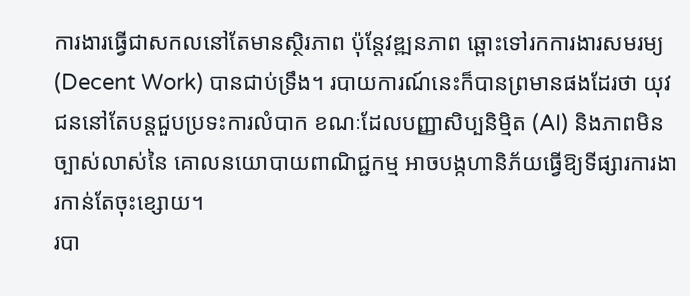ការងារធ្វើជាសកលនៅតែមានស្ថិរភាព ប៉ុន្តែវឌ្ឍនភាព ឆ្ពោះទៅរកការងារសមរម្យ (Decent Work) បានជាប់ទ្រឹង។ របាយការណ៍នេះក៏បានព្រមានផងដែរថា យុវជននៅតែបន្តជួបប្រទះការលំបាក ខណៈដែលបញ្ញាសិប្បនិម្មិត (AI) និងភាពមិនច្បាស់លាស់នៃ គោលនយោបាយពាណិជ្ជកម្ម អាចបង្កហានិភ័យធ្វើឱ្យទីផ្សារការងារកាន់តែចុះខ្សោយ។
របា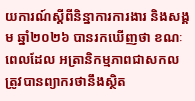យការណ៍ស្តីពីនិន្នាការការងារ និងសង្គម ឆ្នាំ២០២៦ បានរកឃើញថា ខណៈពេលដែល អត្រានិកម្មភាពជាសកល ត្រូវបានព្យាករថានឹងស្ថិត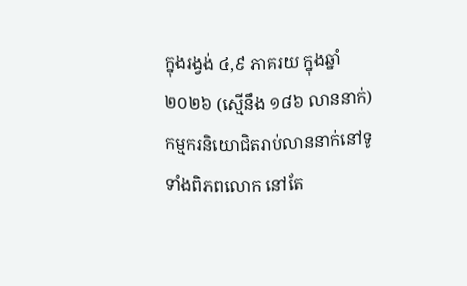ក្នុងរង្វង់ ៤,៩ ភាគរយ ក្នុងឆ្នាំ២០២៦ (ស្មើនឹង ១៨៦ លាននាក់) កម្មករនិយោជិតរាប់លាននាក់នៅទូទាំងពិភពលោក នៅតែ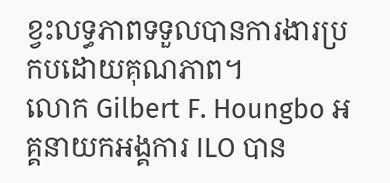ខ្វះលទ្ធភាពទទួលបានការងារប្រកបដោយគុណភាព។
លោក Gilbert F. Houngbo អគ្គនាយកអង្គការ ILO បាន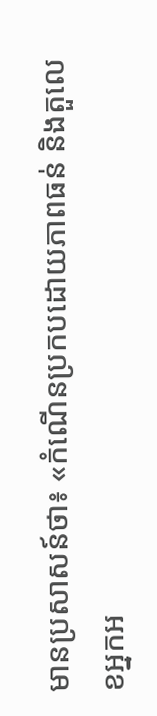មានប្រសាសន៍ថា៖ «កំណើនប្រកបដោយភាពធន់ និងតួលេខអ្នកអ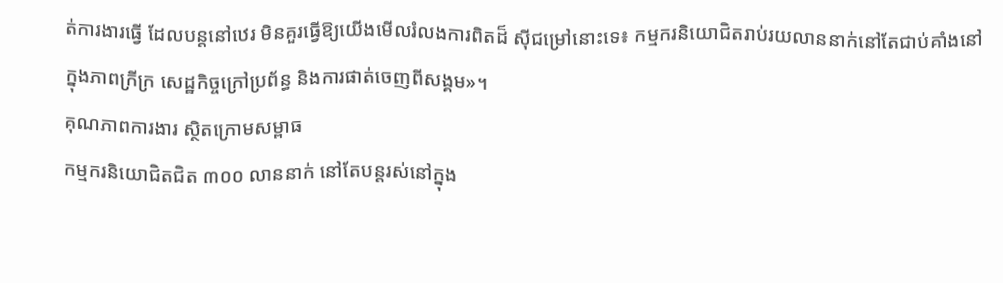ត់ការងារធ្វើ ដែលបន្តនៅឋេរ មិនគួរធ្វើឱ្យយើងមើលរំលងការពិតដ៏ ស៊ីជម្រៅនោះទេ៖ កម្មករនិយោជិតរាប់រយលាននាក់នៅតែជាប់គាំងនៅក្នុងភាពក្រីក្រ សេដ្ឋកិច្ចក្រៅប្រព័ន្ធ និងការផាត់ចេញពីសង្គម»។
គុណភាពការងារ ស្ថិតក្រោមសម្ពាធ
កម្មករនិយោជិតជិត ៣០០ លាននាក់ នៅតែបន្តរស់នៅក្នុង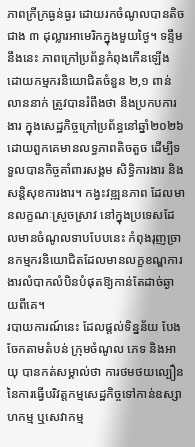ភាពក្រីក្រធ្ងន់ធ្ងរ ដោយរកចំណូលបានតិចជាង ៣ ដុល្លារអាមេរិកក្នុងមួយថ្ងៃ។ ទន្ទឹមនឹងនេះ ភាពក្រៅប្រព័ន្ធកំពុងកើនឡើង ដោយកម្មករនិយោជិតចំនួន ២,១ ពាន់លាននាក់ ត្រូវបានរំពឹងថា នឹងប្រកបការងារ ក្នុងសេដ្ឋកិច្ចក្រៅប្រព័ន្ធនៅឆ្នាំ២០២៦ ដោយពួកគេមានលទ្ធភាពតិចតួច ដើម្បីទទួលបានកិច្ចគាំពារសង្គម សិទ្ធិការងារ និងសន្តិសុខការងារ។ កង្វះវឌ្ឍនភាព ដែលមានលក្ខណៈស្រួចស្រាវ នៅក្នុងប្រទេសដែលមានចំណូលទាបបែបនេះ កំពុងរុញច្រានកម្មករនិយោជិតដែលមានលក្ខខណ្ឌការងារលំបាកលំបិនបំផុតឱ្យកាន់តែដាច់ឆ្ងាយពីគេ។
របាយការណ៍នេះ ដែលផ្តល់ទិន្នន័យ បែងចែកតាមតំបន់ ក្រុមចំណូល ភេទ និងអាយុ បានកត់សម្គាល់ថា ការថមថយល្បឿននៃការធ្វើបរិវត្តកម្មសេដ្ឋកិច្ចទៅកាន់ឧស្សាហកម្ម ឬសេវាកម្ម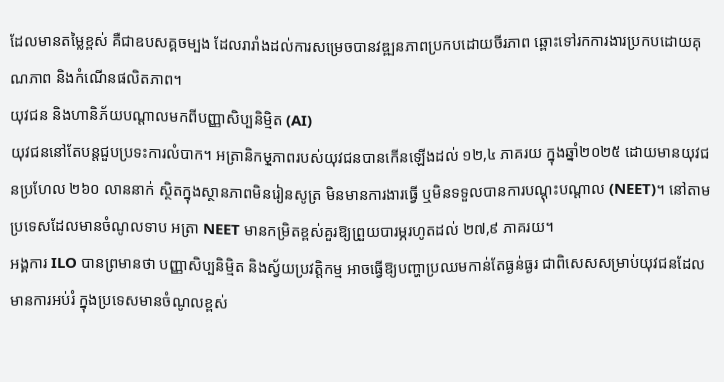ដែលមានតម្លៃខ្ពស់ គឺជាឧបសគ្គចម្បង ដែលរារាំងដល់ការសម្រេចបានវឌ្ឍនភាពប្រកបដោយចីរភាព ឆ្ពោះទៅរកការងារប្រកបដោយគុណភាព និងកំណើនផលិតភាព។
យុវជន និងហានិភ័យបណ្តាលមកពីបញ្ញាសិប្បនិម្មិត (AI)
យុវជននៅតែបន្តជួបប្រទះការលំបាក។ អត្រានិកមុ្មភាពរបស់យុវជនបានកើនឡើងដល់ ១២,៤ ភាគរយ ក្នុងឆ្នាំ២០២៥ ដោយមានយុវជនប្រហែល ២៦០ លាននាក់ ស្ថិតក្នុងស្ថានភាពមិនរៀនសូត្រ មិនមានការងារធ្វើ ឬមិនទទួលបានការបណ្តុះបណ្តាល (NEET)។ នៅតាមប្រទេសដែលមានចំណូលទាប អត្រា NEET មានកម្រិតខ្ពស់គួរឱ្យព្រួយបារម្ភរហូតដល់ ២៧,៩ ភាគរយ។
អង្គការ ILO បានព្រមានថា បញ្ញាសិប្បនិម្មិត និងស្វ័យប្រវត្តិកម្ម អាចធ្វើឱ្យបញ្ហាប្រឈមកាន់តែធ្ងន់ធ្ងរ ជាពិសេសសម្រាប់យុវជនដែលមានការអប់រំ ក្នុងប្រទេសមានចំណូលខ្ពស់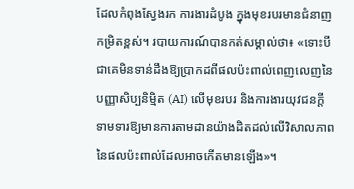ដែលកំពុងស្វែងរក ការងារដំបូង ក្នុងមុខរបរមានជំនាញកម្រិតខ្ពស់។ របាយការណ៍បានកត់សម្គាល់ថា៖ «ទោះបីជាគេមិនទាន់ដឹងឱ្យប្រាកដពីផលប៉ះពាល់ពេញលេញនៃបញ្ញាសិប្បនិម្មិត (AI) លើមុខរបរ និងការងារយុវជនក្តី ទាមទារឱ្យមានការតាមដានយ៉ាងដិតដល់លើវិសាលភាពនៃផលប៉ះពាល់ដែលអាចកើតមានឡើង»។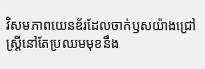វិសមភាពយេនឌ័រដែលចាក់ឫសយ៉ាងជ្រៅ
ស្ត្រីនៅតែប្រឈមមុខនឹង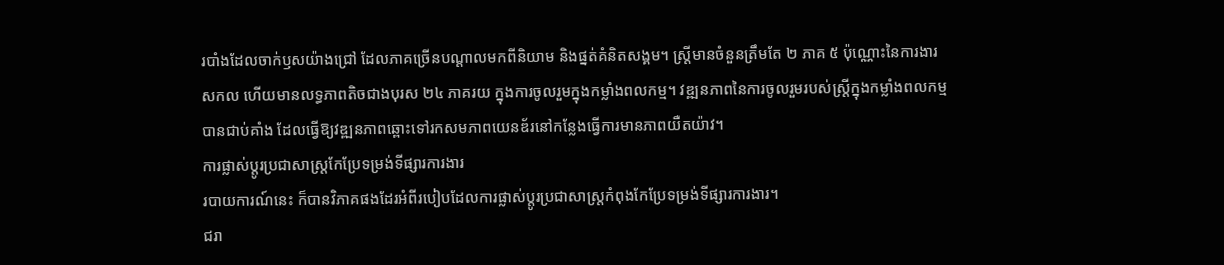របាំងដែលចាក់ឫសយ៉ាងជ្រៅ ដែលភាគច្រើនបណ្តាលមកពីនិយាម និងផ្នត់គំនិតសង្គម។ ស្ត្រីមានចំនួនត្រឹមតែ ២ ភាគ ៥ ប៉ុណ្ណោះនៃការងារសកល ហើយមានលទ្ធភាពតិចជាងបុរស ២៤ ភាគរយ ក្នុងការចូលរួមក្នុងកម្លាំងពលកម្ម។ វឌ្ឍនភាពនៃការចូលរួមរបស់ស្ត្រីក្នុងកម្លាំងពលកម្មបានជាប់គាំង ដែលធ្វើឱ្យវឌ្ឍនភាពឆ្ពោះទៅរកសមភាពយេនឌ័រនៅកន្លែងធ្វើការមានភាពយឺតយ៉ាវ។
ការផ្លាស់ប្តូរប្រជាសាស្ត្រកែប្រែទម្រង់ទីផ្សារការងារ
របាយការណ៍នេះ ក៏បានវិភាគផងដែរអំពីរបៀបដែលការផ្លាស់ប្តូរប្រជាសាស្ត្រកំពុងកែប្រែទម្រង់ទីផ្សារការងារ។
ជរា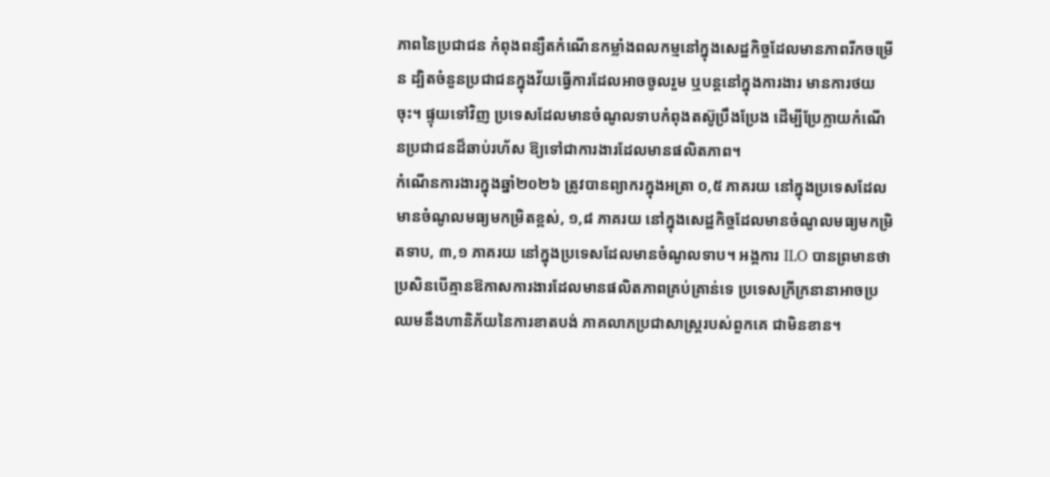ភាពនៃប្រជាជន កំពុងពន្យឺតកំណើនកម្លាំងពលកម្មនៅក្នុងសេដ្ឋកិច្ចដែលមានភាពរីកចម្រើន ដ្បិតចំនួនប្រជាជនក្នុងវ័យធ្វើការដែលអាចចូលរួម ឬបន្តនៅក្នុងការងារ មានការថយចុះ។ ផ្ទុយទៅវិញ ប្រទេសដែលមានចំណូលទាបកំពុងតស៊ូប្រឹងប្រែង ដើម្បីប្រែក្លាយកំណើនប្រជាជនដ៏ឆាប់រហ័ស ឱ្យទៅជាការងារដែលមានផលិតភាព។
កំណើនការងារក្នុងឆ្នាំ២០២៦ ត្រូវបានព្យាករក្នុងអត្រា ០,៥ ភាគរយ នៅក្នុងប្រទេសដែលមានចំណូលមធ្យមកម្រិតខ្ពស់, ១,៨ ភាគរយ នៅក្នុងសេដ្ឋកិច្ចដែលមានចំណូលមធ្យមកម្រិតទាប, ៣,១ ភាគរយ នៅក្នុងប្រទេសដែលមានចំណូលទាប។ អង្គការ ILO បានព្រមានថា ប្រសិនបើគ្មានឱកាសការងារដែលមានផលិតភាពគ្រប់គ្រាន់ទេ ប្រទេសក្រីក្រនានាអាចប្រឈមនឹងហានិភ័យនៃការខាតបង់ ភាគលាភប្រជាសាស្ត្ររបស់ពួកគេ ជាមិនខាន។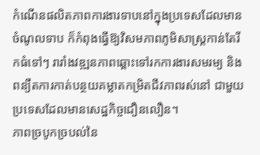កំណើនផលិតភាពការងារទាបនៅក្នុងប្រទេសដែលមានចំណូលទាប ក៏កំពុងធ្វើឱ្យវិសមភាពភូមិសាស្ត្រកាន់តែរីកធំទៅៗ រារាំងវឌ្ឍនភាពឆ្ពោះទៅរកការងារសមរម្យ និងពន្យឺតការកាត់បន្ថយគម្លាតកម្រិតជីវភាពរស់នៅ ជាមួយប្រទេសដែលមានសេដ្ឋកិច្ចជឿនលឿន។
ភាពច្របូកច្របល់នៃ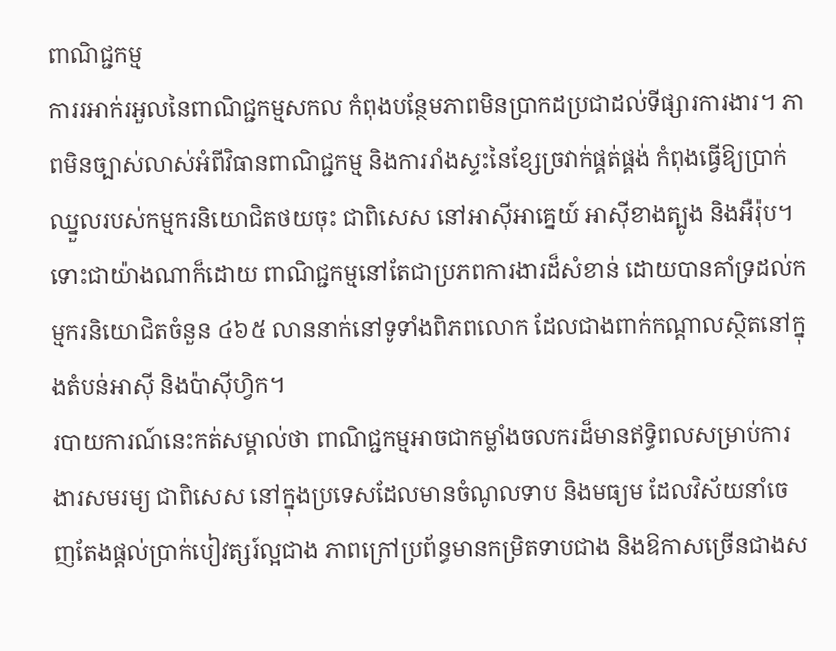ពាណិជ្ជកម្ម
ការរអាក់រអួលនៃពាណិជ្ជកម្មសកល កំពុងបន្ថែមភាពមិនប្រាកដប្រជាដល់ទីផ្សារការងារ។ ភាពមិនច្បាស់លាស់អំពីវិធានពាណិជ្ជកម្ម និងការរាំងស្ទះនៃខ្សែច្រវាក់ផ្គត់ផ្គង់ កំពុងធ្វើឱ្យប្រាក់ឈ្នួលរបស់កម្មករនិយោជិតថយចុះ ជាពិសេស នៅអាស៊ីអាគ្នេយ៍ អាស៊ីខាងត្បូង និងអឺរ៉ុប។ ទោះជាយ៉ាងណាក៏ដោយ ពាណិជ្ជកម្មនៅតែជាប្រភពការងារដ៏សំខាន់ ដោយបានគាំទ្រដល់កម្មករនិយោជិតចំនួន ៤៦៥ លាននាក់នៅទូទាំងពិភពលោក ដែលជាងពាក់កណ្តាលស្ថិតនៅក្នុងតំបន់អាស៊ី និងប៉ាស៊ីហ្វិក។
របាយការណ៍នេះកត់សម្គាល់ថា ពាណិជ្ជកម្មអាចជាកម្លាំងចលករដ៏មានឥទ្ធិពលសម្រាប់ការងារសមរម្យ ជាពិសេស នៅក្នុងប្រទេសដែលមានចំណូលទាប និងមធ្យម ដែលវិស័យនាំចេញតែងផ្តល់ប្រាក់បៀវត្សរ៍ល្អជាង ភាពក្រៅប្រព័ន្ធមានកម្រិតទាបជាង និងឱកាសច្រើនជាងស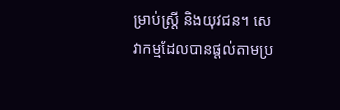ម្រាប់ស្ត្រី និងយុវជន។ សេវាកម្មដែលបានផ្តល់តាមប្រ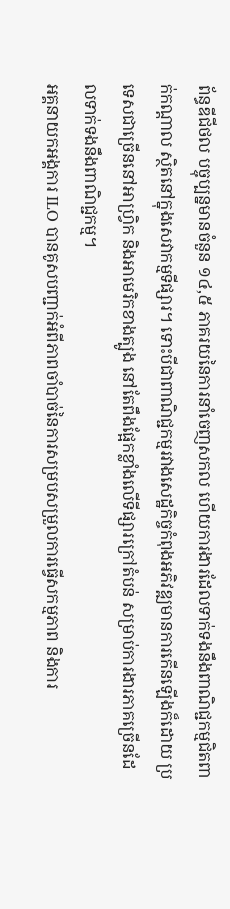ព័ន្ធឌីជីថល បច្ចុប្បន្នមានចំនួន ១៤,៥ ភាគរយនៃការនាំចេញសកល ហើយការងារដែលទាក់ទងនឹងពាណិជ្ជកម្មជិតពាក់កណ្តាល ស្ថិតនៅក្នុងសេវាកម្មទីផ្សារ។ ទោះបីជាពាណិជ្ជកម្មរវាងសេដ្ឋកិច្ចកំពុងអភិវឌ្ឍមានការកើនឡើងក៏ដោយ ប្រទេសជាច្រើននៅអាហ្វ្រិក និងអាមេរិកខាងត្បូង នៅតែពឹងផ្អែកខ្លាំងលើទីផ្សារក្រៅតំបន់ សម្រាប់ការងារភាគច្រើនដែលទាក់ទងនឹងពាណិជ្ជកម្ម។
អគ្គនាយកអង្គការ ILO បានគូសបញ្ជាក់អំពីភាពចាំបាច់នៃការសម្របសម្រួលការធ្វើសកម្មភាព និងការ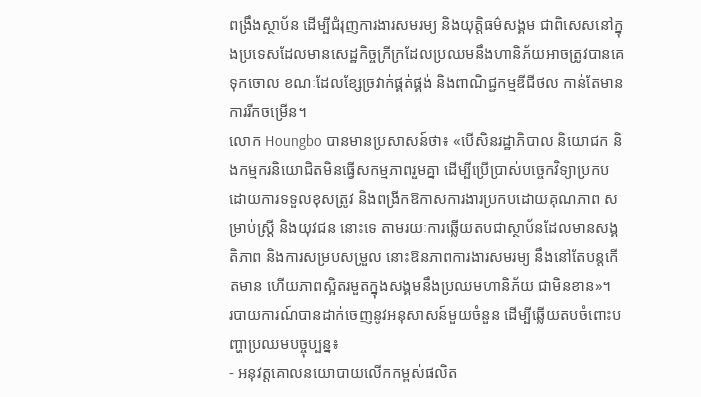ពង្រឹងស្ថាប័ន ដើម្បីជំរុញការងារសមរម្យ និងយុត្តិធម៌សង្គម ជាពិសេសនៅក្នុងប្រទេសដែលមានសេដ្ឋកិច្ចក្រីក្រដែលប្រឈមនឹងហានិភ័យអាចត្រូវបានគេទុកចោល ខណៈដែលខ្សែច្រវាក់ផ្គត់ផ្គង់ និងពាណិជ្ជកម្មឌីជីថល កាន់តែមានការរីកចម្រើន។
លោក Houngbo បានមានប្រសាសន៍ថា៖ «បើសិនរដ្ឋាភិបាល និយោជក និងកម្មករនិយោជិតមិនធ្វើសកម្មភាពរួមគ្នា ដើម្បីប្រើប្រាស់បច្ចេកវិទ្យាប្រកបដោយការទទួលខុសត្រូវ និងពង្រីកឱកាសការងារប្រកបដោយគុណភាព សម្រាប់ស្ត្រី និងយុវជន នោះទេ តាមរយៈការឆ្លើយតបជាស្ថាប័នដែលមានសង្គតិភាព និងការសម្របសម្រួល នោះឱនភាពការងារសមរម្យ នឹងនៅតែបន្តកើតមាន ហើយភាពស្អិតរមួតក្នុងសង្គមនឹងប្រឈមហានិភ័យ ជាមិនខាន»។
របាយការណ៍បានដាក់ចេញនូវអនុសាសន៍មួយចំនួន ដើម្បីឆ្លើយតបចំពោះបញ្ហាប្រឈមបច្ចុប្បន្ន៖
- អនុវត្តគោលនយោបាយលើកកម្ពស់ផលិត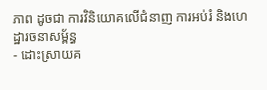ភាព ដូចជា ការវិនិយោគលើជំនាញ ការអប់រំ និងហេដ្ឋារចនាសម្ព័ន្ធ
- ដោះស្រាយគ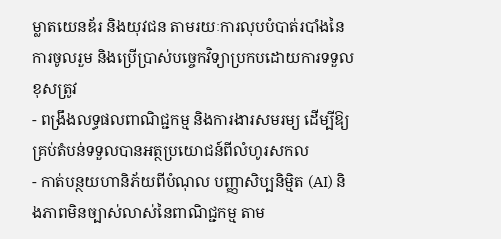ម្លាតយេនឌ័រ និងយុវជន តាមរយៈការលុបបំបាត់របាំងនៃការចូលរួម និងប្រើប្រាស់បច្ចេកវិទ្យាប្រកបដោយការទទួលខុសត្រូវ
- ពង្រឹងលទ្ធផលពាណិជ្ជកម្ម និងការងារសមរម្យ ដើម្បីឱ្យគ្រប់តំបន់ទទួលបានអត្ថប្រយោជន៍ពីលំហូរសកល
- កាត់បន្ថយហានិភ័យពីបំណុល បញ្ញាសិប្បនិម្មិត (AI) និងភាពមិនច្បាស់លាស់នៃពាណិជ្ជកម្ម តាម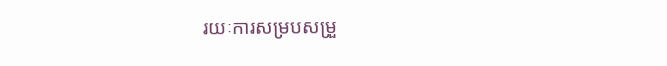រយៈការសម្របសម្រួ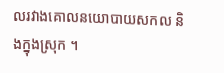លរវាងគោលនយោបាយសកល និងក្នុងស្រុក ។